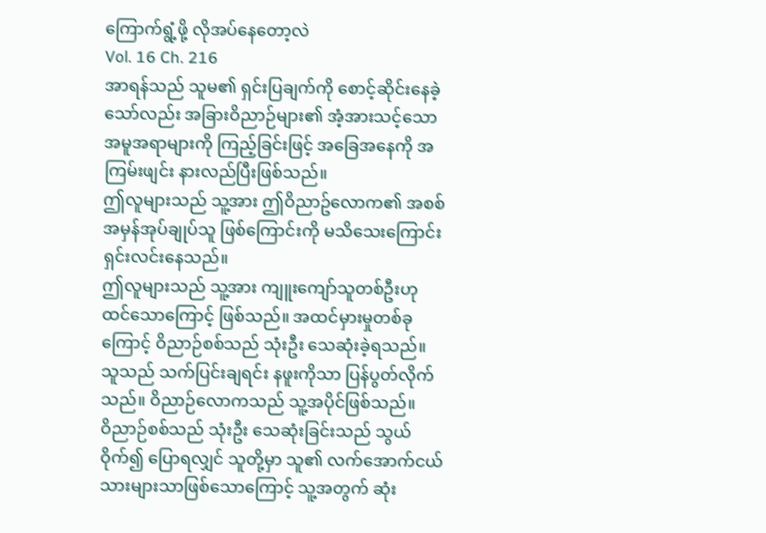ကြောက်ရွံ့ဖို့ လိုအပ်နေတော့လဲ
Vol. 16 Ch. 216
အာရန်သည် သူမ၏ ရှင်းပြချက်ကို စောင့်ဆိုင်းနေခဲ့သော်လည်း အခြားဝိညာဉ်များ၏ အံ့အားသင့်သော အမူအရာများကို ကြည့်ခြင်းဖြင့် အခြေအနေကို အကြမ်းဖျင်း နားလည်ပြီးဖြစ်သည်။
ဤလူများသည် သူ့အား ဤဝိညာဥ်လောက၏ အစစ်အမှန်အုပ်ချုပ်သူ ဖြစ်ကြောင်းကို မသိသေးကြောင်း ရှင်းလင်းနေသည်။
ဤလူများသည် သူ့အား ကျူးကျော်သူတစ်ဦးဟု ထင်သောကြောင့် ဖြစ်သည်။ အထင်မှားမှုတစ်ခုကြောင့် ဝိညာဉ်စစ်သည် သုံးဦး သေဆုံးခဲ့ရသည်။
သူသည် သက်ပြင်းချရင်း နဖူးကိုသာ ပြန်ပွတ်လိုက်သည်။ ဝိညာဉ်လောကသည် သူ့အပိုင်ဖြစ်သည်။
ဝိညာဉ်စစ်သည် သုံးဦး သေဆုံးခြင်းသည် သွယ်ဝိုက်၍ ပြောရလျှင် သူတို့မှာ သူ၏ လက်အောက်ငယ်သားများသာဖြစ်သောကြောင့် သူ့အတွက် ဆုံး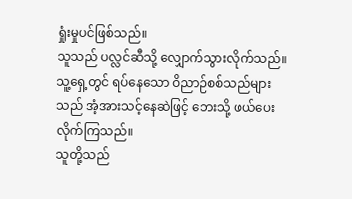ရှုံးမှုပင်ဖြစ်သည်။
သူသည် ပလ္လင်ဆီသို့ လျှောက်သွားလိုက်သည်။
သူ့ရှေ့တွင် ရပ်နေသော ဝိညာဉ်စစ်သည်များသည် အံ့အားသင့်နေဆဲဖြင့် ဘေးသို့ ဖယ်ပေးလိုက်ကြသည်။
သူတို့သည်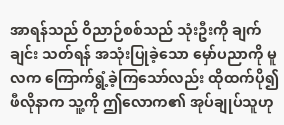အာရန်သည် ဝိညာဉ်စစ်သည် သုံးဦးကို ချက်ချင်း သတ်ရန် အသုံးပြုခဲ့သော မှော်ပညာကို မူလက ကြောက်ရွံ့ခဲ့ကြသော်လည်း ထိုထက်ပို၍ ဖီလိုနာက သူ့ကို ဤလောက၏ အုပ်ချုပ်သူဟု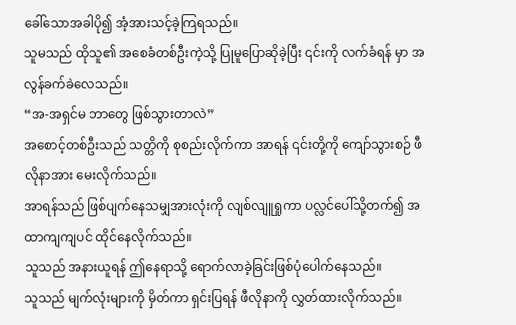ခေါ်သောအခါပို၍ အံ့အားသင့်ခဲ့ကြရသည်။
သူမသည် ထိုသူ၏ အစေခံတစ်ဦးကဲ့သို့ ပြုမူပြောဆိုခဲ့ပြီး ၎င်းကို လက်ခံရန် မှာ အလွန်ခက်ခဲလေသည်။
“အ-အရှင်မ ဘာတွေ ဖြစ်သွားတာလဲ”
အစောင့်တစ်ဦးသည် သတ္တိကို စုစည်းလိုက်ကာ အာရန် ၎င်းတို့ကို ကျော်သွားစဉ် ဖီလိုနာအား မေးလိုက်သည်။
အာရန်သည် ဖြစ်ပျက်နေသမျှအားလုံးကို လျစ်လျူရှုကာ ပလ္လင်ပေါ်သို့တက်၍ အထာကျကျပင် ထိုင်နေလိုက်သည်။
သူသည် အနားယူရန် ဤနေရာသို့ ရောက်လာခဲ့ခြင်းဖြစ်ပုံပေါက်နေသည်။
သူသည် မျက်လုံးများကို မှိတ်ကာ ရှင်းပြရန် ဖီလိုနာကို လွှတ်ထားလိုက်သည်။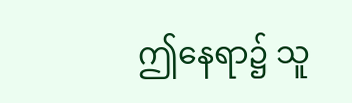ဤနေရာ၌ သူ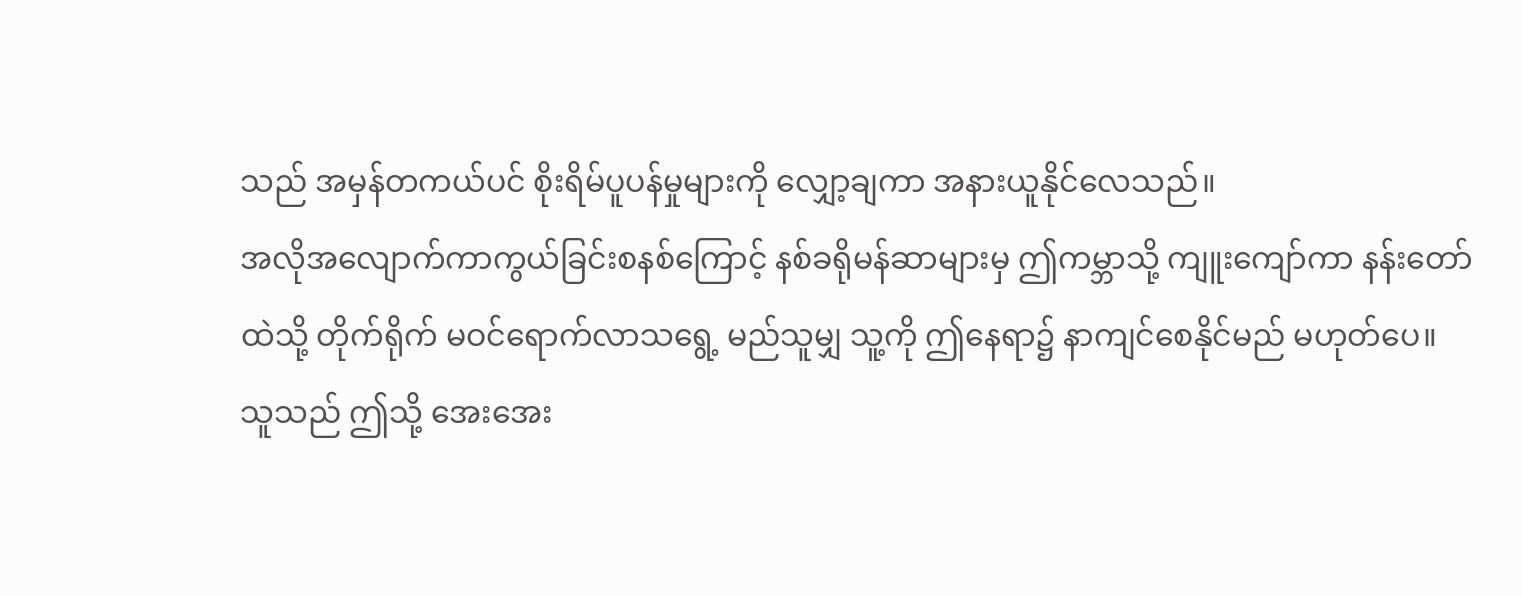သည် အမှန်တကယ်ပင် စိုးရိမ်ပူပန်မှုများကို လျှော့ချကာ အနားယူနိုင်လေသည်။
အလိုအလျောက်ကာကွယ်ခြင်းစနစ်ကြောင့် နစ်ခရိုမန်ဆာများမှ ဤကမ္ဘာသို့ ကျူးကျော်ကာ နန်းတော်ထဲသို့ တိုက်ရိုက် မဝင်ရောက်လာသရွေ့ မည်သူမျှ သူ့ကို ဤနေရာ၌ နာကျင်စေနိုင်မည် မဟုတ်ပေ။
သူသည် ဤသို့ အေးအေး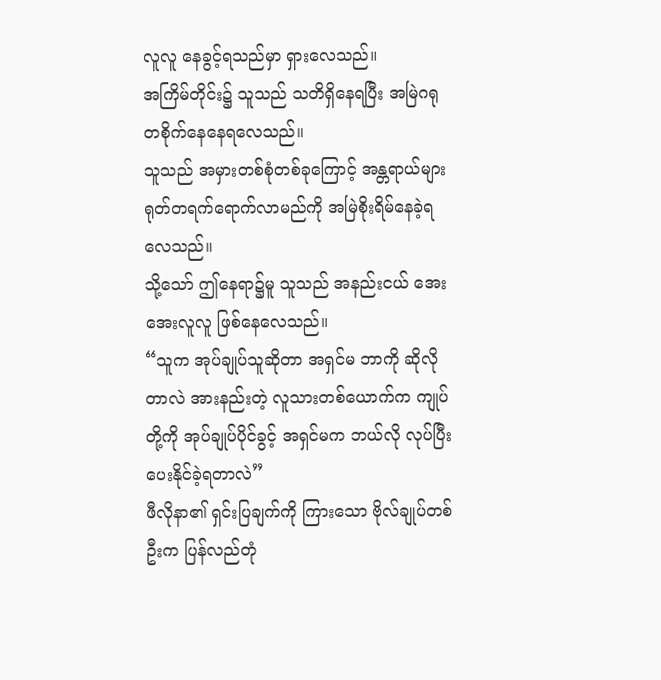လူလူ နေခွင့်ရသည်မှာ ရှားလေသည်။
အကြိမ်တိုင်း၌ သူသည် သတိရှိနေရပြီး အမြဲဂရုတစိုက်နေနေရလေသည်။
သူသည် အမှားတစ်စုံတစ်ခုကြောင့် အန္တရာယ်များ ရုတ်တရက်ရောက်လာမည်ကို အမြဲစိုးရိမ်နေခဲ့ရလေသည်။
သို့သော် ဤနေရာ၌မူ သူသည် အနည်းငယ် အေးအေးလူလူ ဖြစ်နေလေသည်။
“သူက အုပ်ချုပ်သူဆိုတာ အရှင်မ ဘာကို ဆိုလိုတာလဲ အားနည်းတဲ့ လူသားတစ်ယောက်က ကျုပ်တို့ကို အုပ်ချုပ်ပိုင်ခွင့် အရှင်မက ဘယ်လို လုပ်ပြီး ပေးနိုင်ခဲ့ရတာလဲ”
ဖီလိုနာ၏ ရှင်းပြချက်ကို ကြားသော ဗိုလ်ချုပ်တစ်ဦးက ပြန်လည်တုံ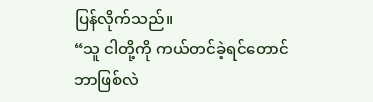ပြန်လိုက်သည်။
“သူ ငါတို့ကို ကယ်တင်ခဲ့ရင်တောင် ဘာဖြစ်လဲ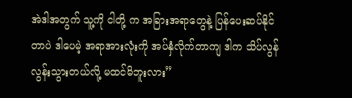အဲဒါအတွက် သူ့ကို ငါတို့ က အခြားအရာတွေနဲ့ ပြန်ပေးဆပ်နိုင်တာပဲ ဒါပေမဲ့ အရာအားလုံးကို အပ်နှံလိုက်တာကျ ဒါက သိပ်လွန်လွန်းသွားတယ်လို့ မထင်မိဘူးလား”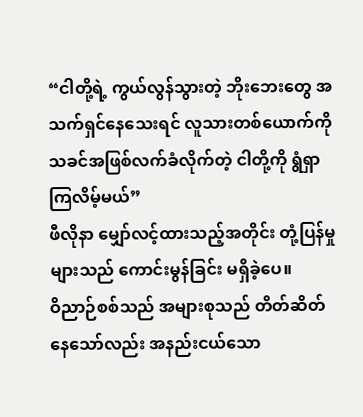“ငါတို့ရဲ့ ကွယ်လွန်သွားတဲ့ ဘိုးဘေးတွေ အသက်ရှင်နေသေးရင် လူသားတစ်ယောက်ကို သခင်အဖြစ်လက်ခံလိုက်တဲ့ ငါတို့ကို ရွံရှာကြလိမ့်မယ်”
ဖီလိုနာ မျှော်လင့်ထားသည့်အတိုင်း တုံ့ပြန်မှုများသည် ကောင်းမွန်ခြင်း မရှိခဲ့ပေ။
ဝိညာဉ်စစ်သည် အများစုသည် တိတ်ဆိတ်နေသော်လည်း အနည်းငယ်သော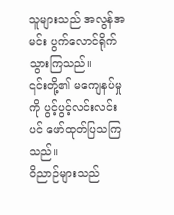သူများသည် အလွန်အမင်း ပွက်လောင်ရိုက်သွားကြသည်။
၎င်းတို့၏ မကျေနပ်မှုကို ပွင့်ပွင့်လင်းလင်းပင် ဖော်ထုတ်ပြသကြသည်။
ဝိညာဉ်များသည်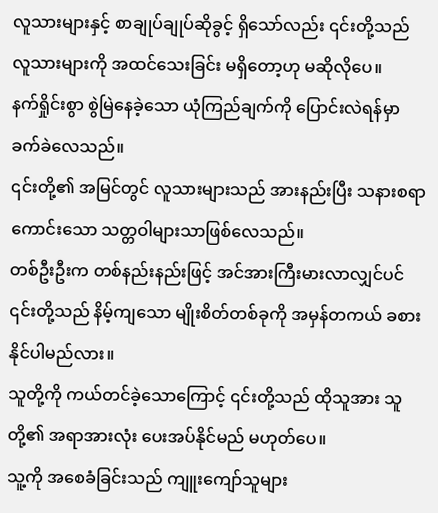လူသားများနှင့် စာချုပ်ချုပ်ဆိုခွင့် ရှိသော်လည်း ၎င်းတို့သည် လူသားများကို အထင်သေးခြင်း မရှိတော့ဟု မဆိုလိုပေ။
နက်ရှိုင်းစွာ စွဲမြဲနေခဲ့သော ယုံကြည်ချက်ကို ပြောင်းလဲရန်မှာ ခက်ခဲလေသည်။
၎င်းတို့၏ အမြင်တွင် လူသားများသည် အားနည်းပြီး သနားစရာကောင်းသော သတ္တဝါများသာဖြစ်လေသည်။
တစ်ဦးဦးက တစ်နည်းနည်းဖြင့် အင်အားကြီးမားလာလျှင်ပင် ၎င်းတို့သည် နိမ့်ကျသော မျိုးစိတ်တစ်ခုကို အမှန်တကယ် ခစားနိုင်ပါမည်လား။
သူတို့ကို ကယ်တင်ခဲ့သောကြောင့် ၎င်းတို့သည် ထိုသူအား သူတို့၏ အရာအားလုံး ပေးအပ်နိုင်မည် မဟုတ်ပေ။
သူ့ကို အစေခံခြင်းသည် ကျူးကျော်သူများ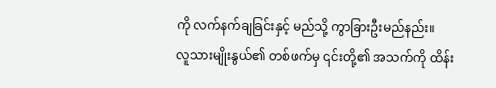ကို လက်နက်ချခြင်းနှင့် မည်သို့ ကွာခြားဦးမည်နည်း။
လူသားမျိုးနွယ်၏ တစ်ဖက်မှ ၎င်းတို့၏ အသက်ကို ထိန်း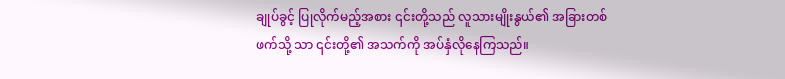ချုပ်ခွင့် ပြုလိုက်မည့်အစား ၎င်းတို့သည် လူသားမျိုးနွယ်၏ အခြားတစ်ဖက်သို့ သာ ၎င်းတို့၏ အသက်ကို အပ်နှံလိုနေကြသည်။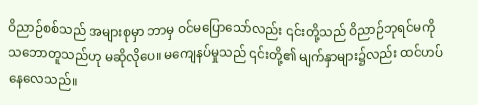ဝိညာဉ်စစ်သည် အများစုမှာ ဘာမှ ဝင်မပြောသော်လည်း ၎င်းတို့သည် ဝိညာဉ်ဘုရင်မကို သဘောတူသည်ဟု မဆိုလိုပေ။ မကျေနပ်မှုသည် ၎င်းတို့၏ မျက်နှာများ၌လည်း ထင်ဟပ်နေလေသည်။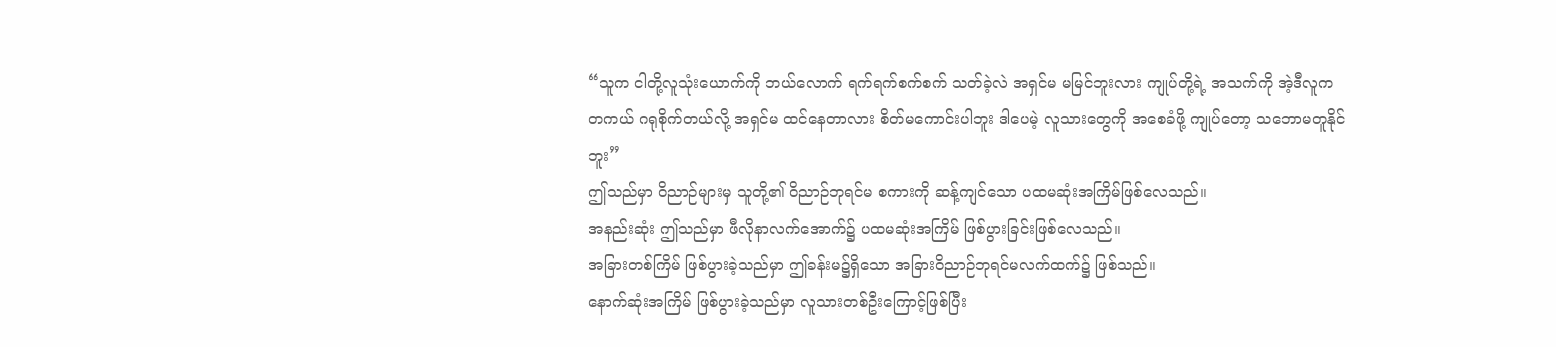“သူက ငါတို့လူသုံးယောက်ကို ဘယ်လောက် ရက်ရက်စက်စက် သတ်ခဲ့လဲ အရှင်မ မမြင်ဘူးလား ကျုပ်တို့ရဲ့ အသက်ကို အဲ့ဒီလူက တကယ် ဂရုစိုက်တယ်လို့ အရှင်မ ထင်နေတာလား စိတ်မကောင်းပါဘူး ဒါပေမဲ့ လူသားတွေကို အစေခံဖို့ ကျုပ်တော့ သဘောမတူနိုင်ဘူး”
ဤသည်မှာ ဝိညာဉ်များမှ သူတို့၏ ဝိညာဉ်ဘုရင်မ စကားကို ဆန့်ကျင်သော ပထမဆုံးအကြိမ်ဖြစ်လေသည်။
အနည်းဆုံး ဤသည်မှာ ဖီလိုနာလက်အောက်၌ ပထမဆုံးအကြိမ် ဖြစ်ပွားခြင်းဖြစ်လေသည်။
အခြားတစ်ကြိမ် ဖြစ်ပွားခဲ့သည်မှာ ဤခန်းမ၌ရှိသော အခြားဝိညာဉ်ဘုရင်မလက်ထက်၌ ဖြစ်သည်။
နောက်ဆုံးအကြိမ် ဖြစ်ပွားခဲ့သည်မှာ လူသားတစ်ဦးကြောင့်ဖြစ်ပြီး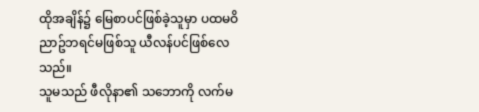ထိုအချိန်၌ မြေစာပင်ဖြစ်ခဲ့သူမှာ ပထမဝိညာဥ်ဘရင်မဖြစ်သူ ယီလန်ပင်ဖြစ်လေသည်။
သူမသည် ဖီလိုနာ၏ သဘောကို လက်မ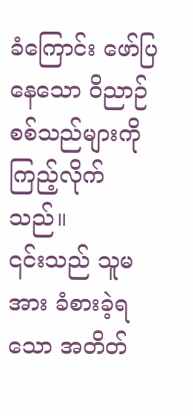ခံကြောင်း ဖော်ပြနေသော ဝိညာဉ်စစ်သည်များကို ကြည့်လိုက်သည်။
၎င်းသည် သူမအား ခံစားခဲ့ရသော အတိတ်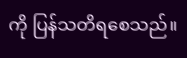ကို ပြန်သတိရစေသည်။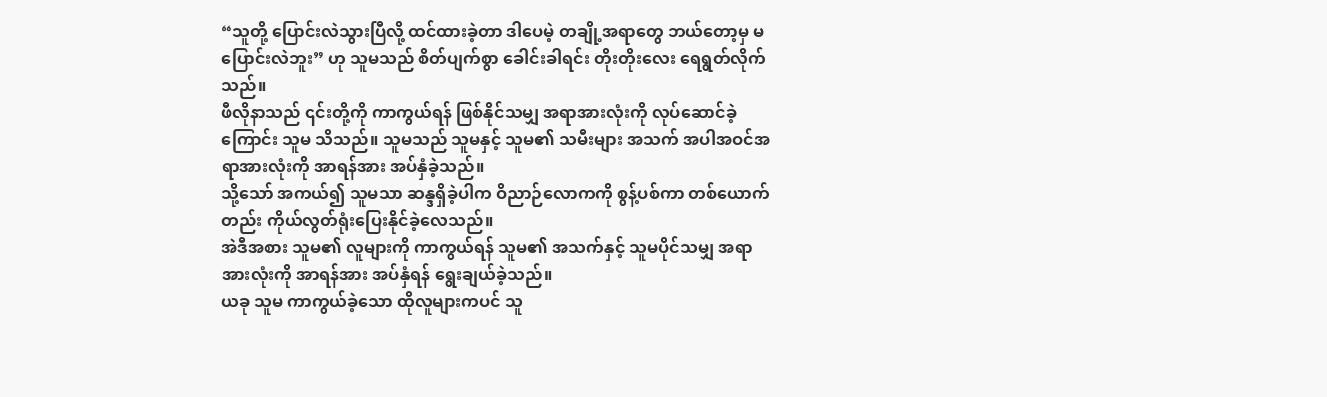“သူတို့ ပြောင်းလဲသွားပြီလို့ ထင်ထားခဲ့တာ ဒါပေမဲ့ တချို့အရာတွေ ဘယ်တော့မှ မပြောင်းလဲဘူး” ဟု သူမသည် စိတ်ပျက်စွာ ခေါင်းခါရင်း တိုးတိုးလေး ရေရွတ်လိုက်သည်။
ဖီလိုနာသည် ၎င်းတို့ကို ကာကွယ်ရန် ဖြစ်နိုင်သမျှ အရာအားလုံးကို လုပ်ဆောင်ခဲ့ကြောင်း သူမ သိသည်။ သူမသည် သူမနှင့် သူမ၏ သမီးများ အသက် အပါအဝင်အရာအားလုံးကို အာရန်အား အပ်နှံခဲ့သည်။
သို့သော် အကယ်၍ သူမသာ ဆန္ဒရှိခဲ့ပါက ဝိညာဉ်လောကကို စွန့်ပစ်ကာ တစ်ယောက်တည်း ကိုယ်လွတ်ရုံးပြေးနိုင်ခဲ့လေသည်။
အဲဒီအစား သူမ၏ လူများကို ကာကွယ်ရန် သူမ၏ အသက်နှင့် သူမပိုင်သမျှ အရာအားလုံးကို အာရန်အား အပ်နှံရန် ရွေးချယ်ခဲ့သည်။
ယခု သူမ ကာကွယ်ခဲ့သော ထိုလူများကပင် သူ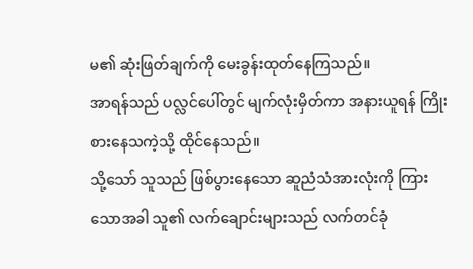မ၏ ဆုံးဖြတ်ချက်ကို မေးခွန်းထုတ်နေကြသည်။
အာရန်သည် ပလ္လင်ပေါ်တွင် မျက်လုံးမှိတ်ကာ အနားယူရန် ကြိုးစားနေသကဲ့သို့ ထိုင်နေသည်။
သို့သော် သူသည် ဖြစ်ပွားနေသော ဆူညံသံအားလုံးကို ကြားသောအခါ သူ၏ လက်ချောင်းများသည် လက်တင်ခုံ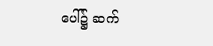ပေါ်၌ ဆက်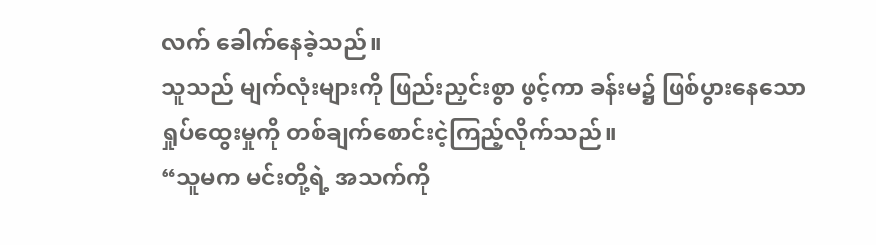လက် ခေါက်နေခဲ့သည်။
သူသည် မျက်လုံးများကို ဖြည်းညှင်းစွာ ဖွင့်ကာ ခန်းမ၌ ဖြစ်ပွားနေသော ရှုပ်ထွေးမှုကို တစ်ချက်စောင်းငဲ့ကြည့်လိုက်သည်။
“သူမက မင်းတို့ရဲ့ အသက်ကို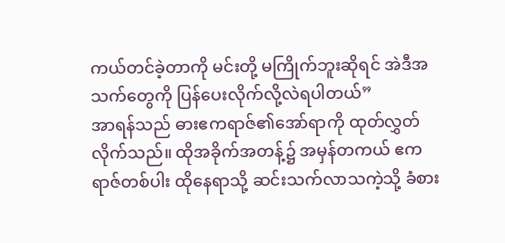ကယ်တင်ခဲ့တာကို မင်းတို့ မကြိုက်ဘူးဆိုရင် အဲဒီအသက်တွေကို ပြန်ပေးလိုက်လို့လဲရပါတယ်”
အာရန်သည် ဓားဧကရာဇ်၏အော်ရာကို ထုတ်လွှတ်လိုက်သည်။ ထိုအခိုက်အတန့်၌ အမှန်တကယ် ဧကရာဇ်တစ်ပါး ထိုနေရာသို့ ဆင်းသက်လာသကဲ့သို့ ခံစား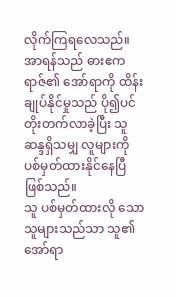လိုက်ကြရလေသည်။
အာရန်သည် ဓားဧကရာဇ်၏ အော်ရာကို ထိန်းချုပ်နိုင်မှုသည် ပို၍ပင် တိုးတက်လာခဲ့ပြီး သူ ဆန္ဒရှိသမျှ လူများကို ပစ်မှတ်ထားနိုင်နေပြီဖြစ်သည်။
သူ ပစ်မှတ်ထားလို သောသူများသည်သာ သူ၏ အော်ရာ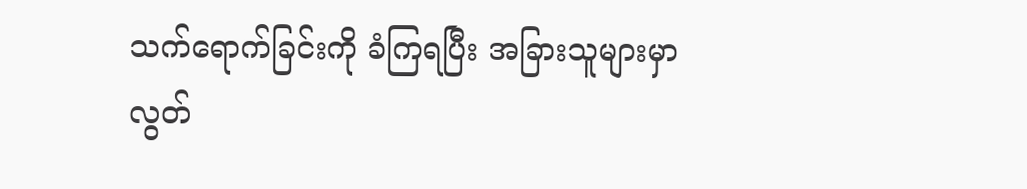သက်ရောက်ခြင်းကို ခံကြရပြီး အခြားသူများမှာ လွတ်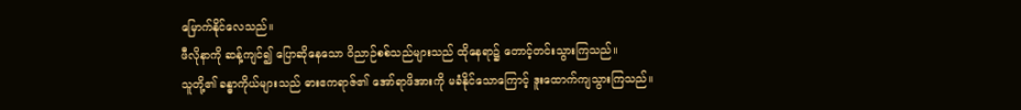မြောက်နိုင်လေသည်။
ဖီလိုနာကို ဆန့်ကျင်၍ ပြောဆိုနေသော ဝိညာဉ်စစ်သည်များသည် ထိုနေရာ၌ တောင့်တင်းသွားကြသည်။
သူတို့၏ ခန္ဓာကိုယ်များသည် ဓားဧကရာဇ်၏ အော်ရာဖိအားကို မခံနိုင်သောကြောင့် ဒူးထောက်ကျသွားကြသည်။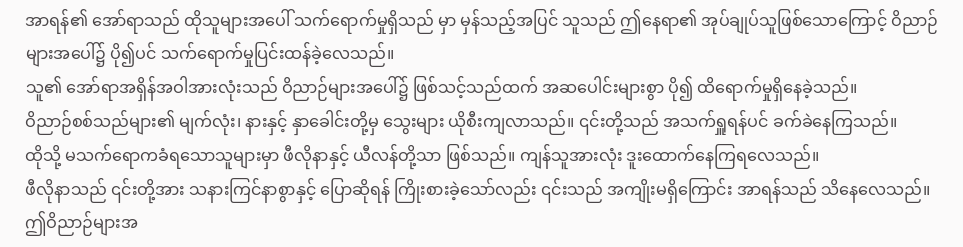အာရန်၏ အော်ရာသည် ထိုသူများအပေါ် သက်ရောက်မှုရှိသည် မှာ မှန်သည့်အပြင် သူသည် ဤနေရာ၏ အုပ်ချုပ်သူဖြစ်သောကြောင့် ဝိညာဉ်များအပေါ်၌ ပို၍ပင် သက်ရောက်မှုပြင်းထန်ခဲ့လေသည်။
သူ၏ အော်ရာအရှိန်အဝါအားလုံးသည် ဝိညာဉ်များအပေါ်၌ ဖြစ်သင့်သည်ထက် အဆပေါင်းများစွာ ပို၍ ထိရောက်မှုရှိနေခဲ့သည်။
ဝိညာဉ်စစ်သည်များ၏ မျက်လုံး၊ နားနှင့် နှာခေါင်းတို့မှ သွေးများ ယိုစီးကျလာသည်။ ၎င်းတို့သည် အသက်ရှူရန်ပင် ခက်ခဲနေကြသည်။
ထိုသို့ မသက်ရောကခံရသောသူများမှာ ဖီလိုနာနှင့် ယီလန်တို့သာ ဖြစ်သည်။ ကျန်သူအားလုံး ဒူးထောက်နေကြရလေသည်။
ဖီလိုနာသည် ၎င်းတို့အား သနားကြင်နာစွာနှင့် ပြောဆိုရန် ကြိုးစားခဲ့သော်လည်း ၎င်းသည် အကျိုးမရှိကြောင်း အာရန်သည် သိနေလေသည်။
ဤဝိညာဉ်များအ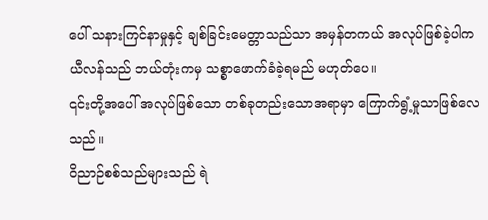ပေါ် သနားကြင်နာမှုနှင့် ချစ်ခြင်းမေတ္တာသည်သာ အမှန်တကယ် အလုပ်ဖြစ်ခဲ့ပါက ယီလန်သည် ဘယ်တုံးကမှ သစ္စာဖောက်ခံခဲ့ရမည် မဟုတ်ပေ။
၎င်းတို့အပေါ် အလုပ်ဖြစ်သော တစ်ခုတည်းသောအရာမှာ ကြောက်ရွံ့မှုသာဖြစ်လေသည်။
ဝိညာဉ်စစ်သည်များသည် ရဲ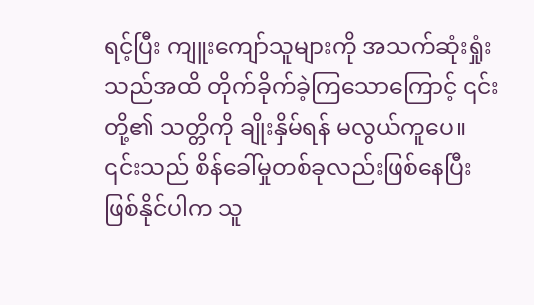ရင့်ပြီး ကျူးကျော်သူများကို အသက်ဆုံးရှုံးသည်အထိ တိုက်ခိုက်ခဲ့ကြသောကြောင့် ၎င်းတို့၏ သတ္တိကို ချိုးနှိမ်ရန် မလွယ်ကူပေ။
၎င်းသည် စိန်ခေါ်မှုတစ်ခုလည်းဖြစ်နေပြီး ဖြစ်နိုင်ပါက သူ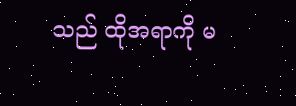သည် ထိုအရာကို မ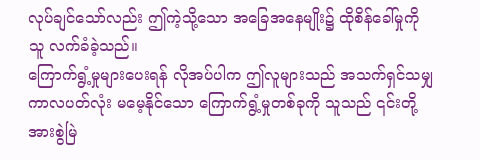လုပ်ချင်သော်လည်း ဤကဲ့သို့သော အခြေအနေမျိုး၌ ထိုစိန်ခေါ်မှုကို သူ လက်ခံခဲ့သည်။
ကြောက်ရွံ့မှုများပေးရန် လိုအပ်ပါက ဤလူများသည် အသက်ရှင်သမျှ ကာလပတ်လုံး မမေ့နိုင်သော ကြောက်ရွံ့မှုတစ်ခုကို သူသည် ၎င်းတို့အားစွဲမြဲ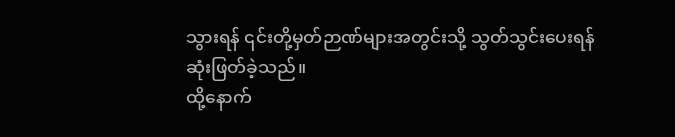သွားရန် ၎င်းတို့မှတ်ဉာဏ်များအတွင်းသို့ သွတ်သွင်းပေးရန် ဆုံးဖြတ်ခဲ့သည်။
ထို့နောက်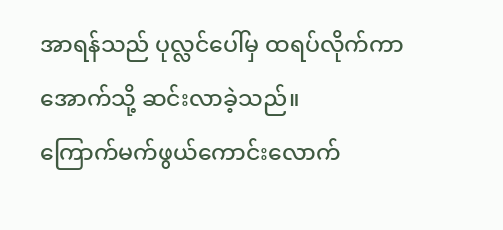အာရန်သည် ပုလ္လင်ပေါ်မှ ထရပ်လိုက်ကာ အောက်သို့ ဆင်းလာခဲ့သည်။
ကြောက်မက်ဖွယ်ကောင်းလောက်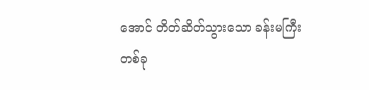အောင် တိတ်ဆိတ်သွားသော ခန်းမကြီးတစ်ခု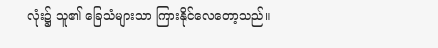လုံး၌ သူ၏ ခြေသံများသာ ကြားနိုင်လေတော့သည်။